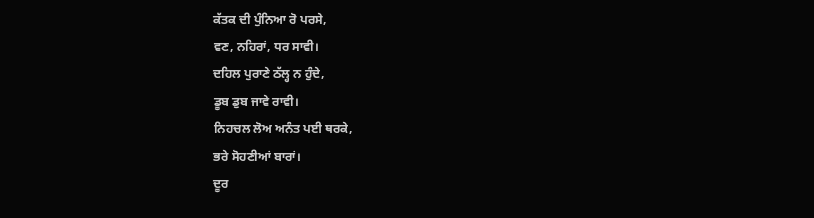ਕੱਤਕ ਦੀ ਪੁੰਨਿਆ ਰੋ ਪਰਸੇ,
ਵਣ, ਨਹਿਰਾਂ, ਧਰ ਸਾਵੀ।
ਦਹਿਲ ਪੁਰਾਣੇ ਠੱਲ੍ਹ ਨ ਹੁੰਦੇ,
ਡੂਬ ਡੁਬ ਜਾਵੇ ਰਾਵੀ।
ਨਿਹਚਲ ਲੋਅ ਅਨੰਤ ਪਈ ਥਰਕੇ,
ਭਰੇ ਸੋਹਣੀਆਂ ਬਾਰਾਂ।
ਦੂਰ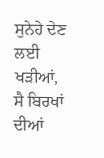ਸੁਨੇਹੇ ਦੇਣ ਲਈ ਖੜੀਆਂ,
ਸੈ ਬਿਰਖਾਂ ਦੀਆਂ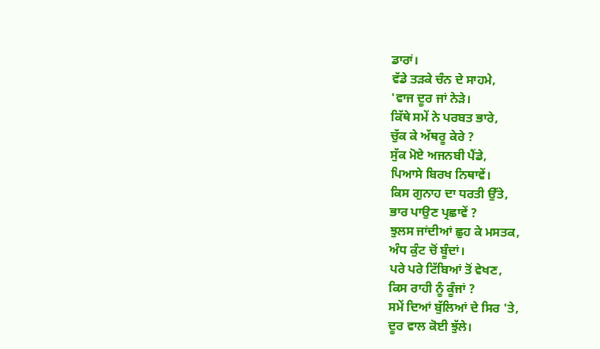ਡਾਰਾਂ।
ਵੱਡੇ ਤੜਕੇ ਚੰਨ ਦੇ ਸਾਹਮੇ,
'ਵਾਜ ਦੂਰ ਜਾਂ ਨੇੜੇ।
ਕਿੱਥੇ ਸਮੇਂ ਨੇ ਪਰਬਤ ਭਾਰੇ,
ਚੁੱਕ ਕੇ ਅੱਥਰੂ ਕੇਰੇ ?
ਸੁੱਕ ਮੋਏ ਅਜਨਬੀ ਪੈਂਡੇ,
ਪਿਆਸੇ ਬਿਰਖ ਨਿਥਾਵੇਂ।
ਕਿਸ ਗੁਨਾਹ ਦਾ ਧਰਤੀ ਉੱਤੇ,
ਭਾਰ ਪਾਉਣ ਪ੍ਰਛਾਵੇਂ ?
ਝੁਲਸ ਜਾਂਦੀਆਂ ਛੁਹ ਕੇ ਮਸਤਕ,
ਅੰਧ ਕੁੰਟ ਚੋਂ ਬੂੰਦਾਂ।
ਪਰੇ ਪਰੇ ਟਿੱਬਿਆਂ ਤੋਂ ਵੇਖਣ,
ਕਿਸ ਰਾਹੀ ਨੂੰ ਕੂੰਜਾਂ ?
ਸਮੇਂ ਦਿਆਂ ਬੁੱਲਿਆਂ ਦੇ ਸਿਰ 'ਤੇ,
ਦੂਰ ਵਾਲ ਕੋਈ ਝੁੱਲੇ।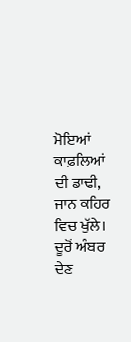ਮੋਇਆਂ ਕਾਫ਼ਲਿਆਂ ਦੀ ਡਾਢੀ,
ਜਾਨ ਕਹਿਰ ਵਿਚ ਖੁੱਲੇ।
ਦੂਰੋਂ ਅੰਬਰ ਦੇਣ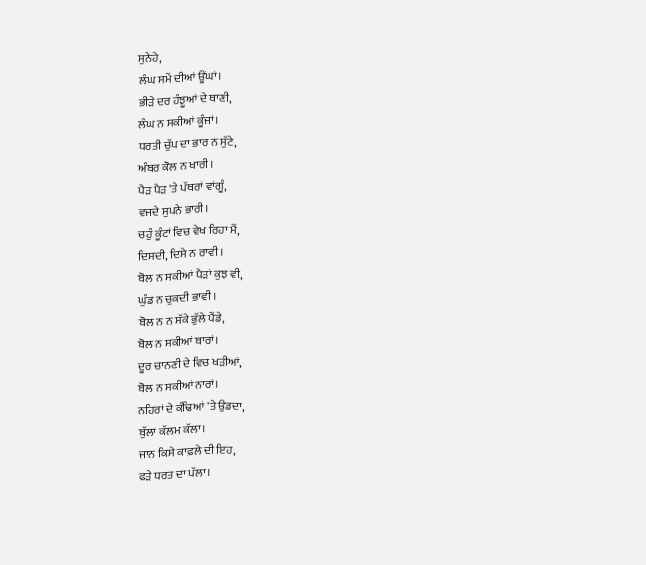ਸੁਨੇਹੇ,
ਲੰਘ ਸਮੇਂ ਦੀਆਂ ਊਂਘਾਂ।
ਭੀੜੇ ਦਰ ਹੰਝੂਆਂ ਦੇ ਥਾਣੀ,
ਲੰਘ ਨ ਸਕੀਆਂ ਕੂੰਜਾਂ।
ਧਰਤੀ ਚੁੱਪ ਦਾ ਭਾਰ ਨ ਸੁੱਟੇ,
ਅੰਬਰ ਕੋਲ ਨ ਖਾਰੀ।
ਪੈੜ ਪੈੜ 'ਤੇ ਪੱਥਰਾਂ ਵਾਂਗੂੰ,
ਵਜਦੇ ਸੁਪਨੇ ਭਾਰੀ।
ਚਹੁੰ ਕੂੰਟਾਂ ਵਿਚ ਵੇਖ ਰਿਹਾ ਮੈਂ,
ਦਿਸਦੀ, ਦਿਸੇ ਨ ਰਾਵੀ।
ਬੋਲ ਨ ਸਕੀਆਂ ਪੈੜਾਂ ਕੁਝ ਵੀ,
ਘੁੰਡ ਨ ਚੁਕਦੀ ਭਾਵੀ।
ਬੋਲ ਨ ਨ ਸੱਕੇ ਭੁੱਲੇ ਪੈਂਡੇ,
ਬੋਲ ਨ ਸਕੀਆਂ ਬਾਰਾਂ।
ਦੂਰ ਚਾਨਣੀ ਦੇ ਵਿਚ ਖੜੀਆਂ,
ਬੋਲ ਨ ਸਕੀਆਂ ਨਾਰਾਂ।
ਨਹਿਰਾਂ ਦੇ ਕੰਢਿਆਂ 'ਤੇ ਉਡਦਾ,
ਬੁੱਲਾ ਕੱਲਮ ਕੱਲਾ।
ਜਾਨ ਕਿਸੇ ਕਾਫ਼ਲੇ ਦੀ ਇਹ,
ਫੜੇ ਧਰਤ ਦਾ ਪੱਲਾ।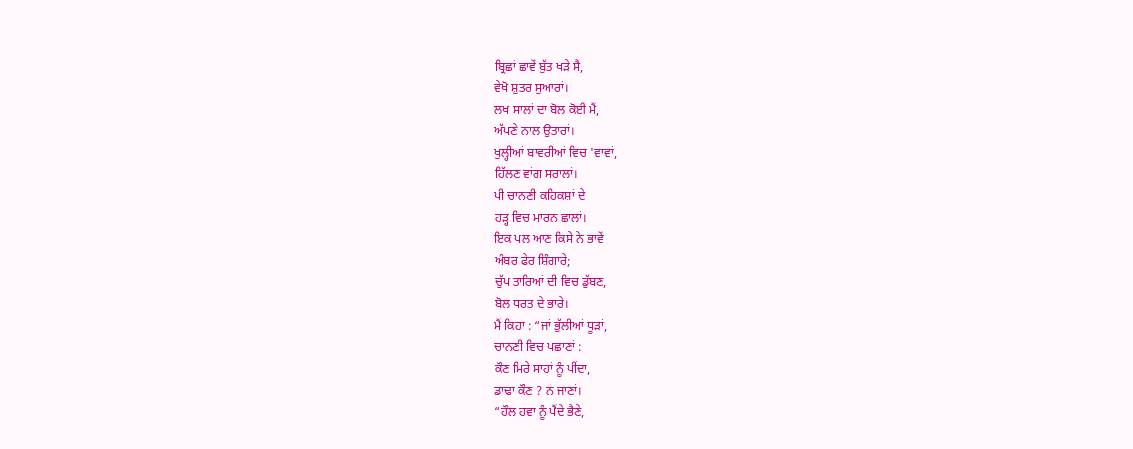ਬ੍ਰਿਛਾਂ ਛਾਵੇਂ ਬੁੱਤ ਖੜੇ ਸੈ,
ਵੇਖੋ ਸ਼ੁਤਰ ਸੁਆਰਾਂ।
ਲਖ ਸਾਲਾਂ ਦਾ ਬੋਲ ਕੋਈ ਮੈਂ,
ਅੱਪਣੇ ਨਾਲ ਉਤਾਰਾਂ।
ਖੁਲ੍ਹੀਆਂ ਬਾਵਰੀਆਂ ਵਿਚ 'ਵਾਵਾਂ,
ਹਿੱਲਣ ਵਾਂਗ ਸਰਾਲਾਂ।
ਪੀ ਚਾਨਣੀ ਕਹਿਕਸ਼ਾਂ ਦੇ
ਹੜ੍ਹ ਵਿਚ ਮਾਰਨ ਛਾਲਾਂ।
ਇਕ ਪਲ ਆਣ ਕਿਸੇ ਨੇ ਭਾਵੇਂ
ਅੰਬਰ ਫੇਰ ਸ਼ਿੰਗਾਰੇ;
ਚੁੱਪ ਤਾਰਿਆਂ ਦੀ ਵਿਚ ਡੁੱਬਣ,
ਬੋਲ ਧਰਤ ਦੇ ਭਾਰੇ।
ਮੈਂ ਕਿਹਾ : “ਜਾਂ ਭੁੱਲੀਆਂ ਧੂੜਾਂ,
ਚਾਨਣੀ ਵਿਚ ਪਛਾਣਾਂ :
ਕੌਣ ਮਿਰੇ ਸਾਹਾਂ ਨੂੰ ਪੀਂਦਾ,
ਡਾਢਾ ਕੌਣ ? ਨ ਜਾਣਾਂ।
“ਹੌਲ ਹਵਾ ਨੂੰ ਪੈਂਦੇ ਭੈਣੇ,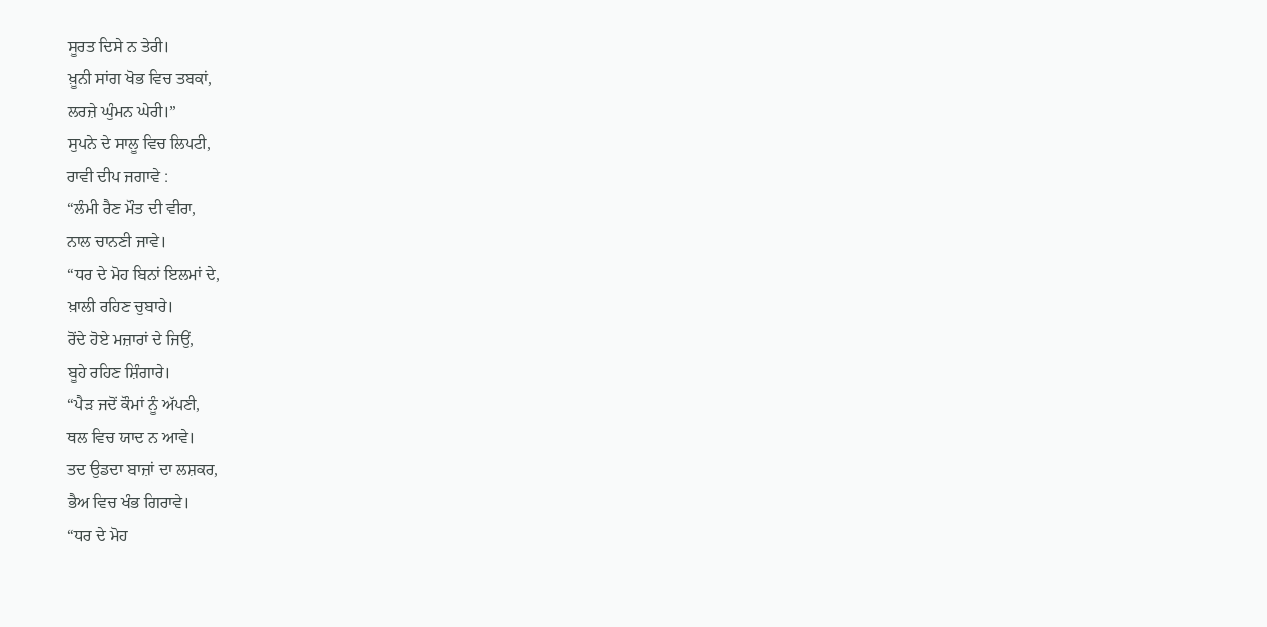ਸੂਰਤ ਦਿਸੇ ਨ ਤੇਰੀ।
ਖ਼ੂਨੀ ਸਾਂਗ ਖੋਭ ਵਿਚ ਤਬਕਾਂ,
ਲਰਜ਼ੇ ਘੁੰਮਨ ਘੇਰੀ।”
ਸੁਪਨੇ ਦੇ ਸਾਲੂ ਵਿਚ ਲਿਪਟੀ,
ਰਾਵੀ ਦੀਪ ਜਗਾਵੇ :
“ਲੰਮੀ ਰੈਣ ਮੌਤ ਦੀ ਵੀਰਾ,
ਨਾਲ ਚਾਨਣੀ ਜਾਵੇ।
“ਧਰ ਦੇ ਮੋਹ ਬਿਨਾਂ ਇਲਮਾਂ ਦੇ,
ਖ਼ਾਲੀ ਰਹਿਣ ਚੁਬਾਰੇ।
ਰੋਂਦੇ ਹੋਏ ਮਜ਼ਾਰਾਂ ਦੇ ਜਿਉਂ,
ਬੂਹੇ ਰਹਿਣ ਸ਼ਿੰਗਾਰੇ।
“ਪੈੜ ਜਦੋਂ ਕੌਮਾਂ ਨੂੰ ਅੱਪਣੀ,
ਥਲ ਵਿਚ ਯਾਦ ਨ ਆਵੇ।
ਤਦ ਉਡਦਾ ਬਾਜ਼ਾਂ ਦਾ ਲਸ਼ਕਰ,
ਭੈਅ ਵਿਚ ਖੰਭ ਗਿਰਾਵੇ।
“ਧਰ ਦੇ ਮੋਹ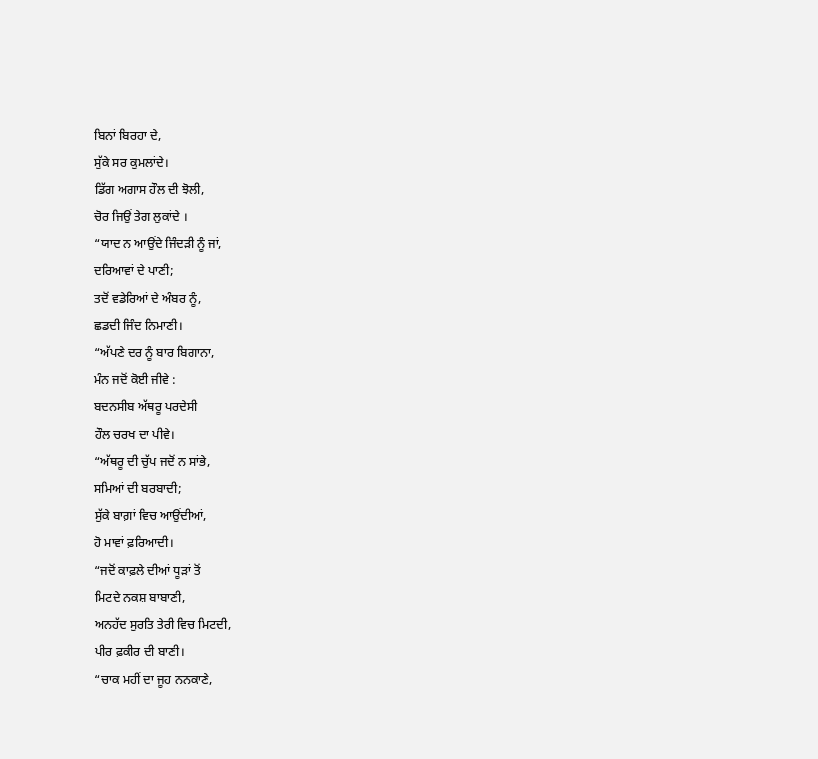ਬਿਨਾਂ ਬਿਰਹਾ ਦੇ,
ਸੁੱਕੇ ਸਰ ਕੁਮਲਾਂਦੇ।
ਡਿੱਗ ਅਗਾਸ ਹੌਲ ਦੀ ਝੋਲੀ,
ਚੋਰ ਜਿਉਂ ਤੇਗ ਲੁਕਾਂਦੇ ।
“ਯਾਦ ਨ ਆਉਂਦੇ ਜਿੰਦੜੀ ਨੂੰ ਜਾਂ,
ਦਰਿਆਵਾਂ ਦੇ ਪਾਣੀ;
ਤਦੋਂ ਵਡੇਰਿਆਂ ਦੇ ਅੰਬਰ ਨੂੰ,
ਛਡਦੀ ਜਿੰਦ ਨਿਮਾਣੀ।
“ਅੱਪਣੇ ਦਰ ਨੂੰ ਬਾਰ ਬਿਗਾਨਾ,
ਮੰਨ ਜਦੋਂ ਕੋਈ ਜੀਵੇ :
ਬਦਨਸੀਬ ਅੱਥਰੂ ਪਰਦੇਸੀ
ਹੌਲ ਚਰਖ ਦਾ ਪੀਵੇ।
“ਅੱਥਰੂ ਦੀ ਚੁੱਪ ਜਦੋਂ ਨ ਸਾਂਭੇ,
ਸਮਿਆਂ ਦੀ ਬਰਬਾਦੀ;
ਸੁੱਕੇ ਬਾਗ਼ਾਂ ਵਿਚ ਆਉਂਦੀਆਂ,
ਹੋ ਮਾਵਾਂ ਫ਼ਰਿਆਦੀ।
“ਜਦੋਂ ਕਾਫ਼ਲੇ ਦੀਆਂ ਧੂੜਾਂ ਤੋਂ
ਮਿਟਦੇ ਨਕਸ਼ ਬਾਬਾਣੀ,
ਅਨਹੱਦ ਸੁਰਤਿ ਤੇਰੀ ਵਿਚ ਮਿਟਦੀ,
ਪੀਰ ਫ਼ਕੀਰ ਦੀ ਬਾਣੀ।
“ਚਾਕ ਮਹੀਂ ਦਾ ਜੂਹ ਨਨਕਾਣੇ,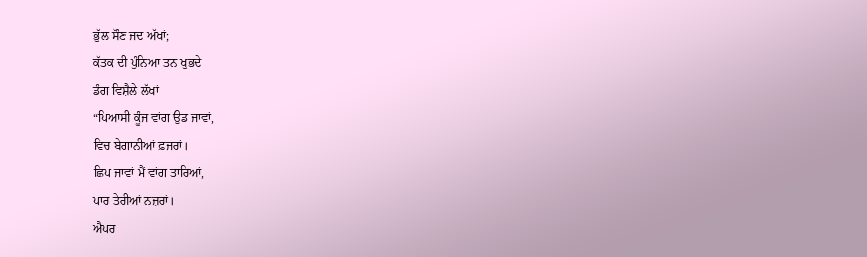ਭੁੱਲ ਸੌਣ ਜਦ ਅੱਖਾਂ;
ਕੱਤਕ ਦੀ ਪੁੰਨਿਆ ਤਨ ਖੁਭਦੇ
ਡੰਗ ਵਿਸ਼ੈਲੇ ਲੱਖਾਂ
“ਪਿਆਸੀ ਕੂੰਜ ਵਾਂਗ ਉਡ ਜਾਵਾਂ,
ਵਿਚ ਬੇਗਾਨੀਆਂ ਫ਼ਜਰਾਂ।
ਛਿਪ ਜਾਵਾਂ ਮੈਂ ਵਾਂਗ ਤਾਰਿਆਂ,
ਪਾਰ ਤੇਰੀਆਂ ਨਜ਼ਰਾਂ।
ਐਪਰ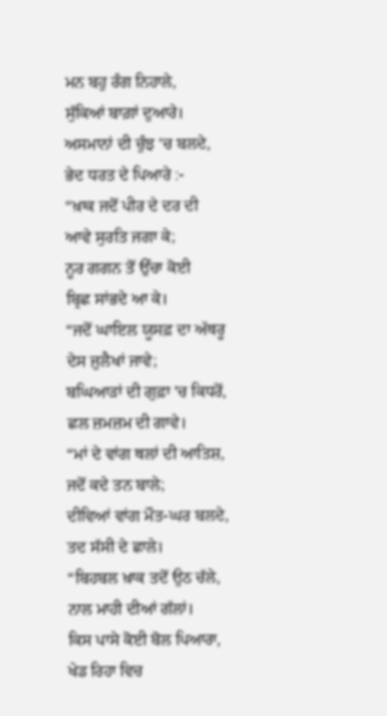ਮਨ ਬਹੁ ਰੰਗ ਨਿਹਾਲੇ,
ਸੁੱਕਿਆਂ ਬਾਗ਼ਾਂ ਦੁਆਰੇ।
ਅਸਮਾਨਾਂ ਦੀ ਚੁੰਝ 'ਚ ਬਲਦੇ,
ਭੇਦ ਧਰਤ ਦੇ ਪਿਆਰੇ :-
“ਖ਼ਾਕ ਜਦੋਂ ਪੀਰ ਦੇ ਦਰ ਦੀ
ਆਵੇ ਸੁਰਤਿ ਜਗਾ ਕੇ;
ਨੂਰ ਗਗਨ ਤੋਂ ਉੱਚਾ ਕੋਈ
ਬ੍ਰਿਛ ਸਾਂਭਦੇ ਆ ਕੇ।
“ਜਦੋਂ ਘਾਇਲ ਯੂਸਫ਼ ਦਾ ਅੱਥਰੂ
ਦੇਸ ਜ਼ੁਲੈਖਾਂ ਜਾਵੇ;
ਬਘਿਆੜਾਂ ਦੀ ਗੁਫ਼ਾ 'ਚ ਕਿਧਰੋਂ,
ਛਲ ਜ਼ਮਜ਼ਮ ਦੀ ਗਾਵੇ।
“ਮਾਂ ਦੇ ਵਾਂਗ ਥਲਾਂ ਦੀ ਆਤਿਸ਼,
ਜਦੋਂ ਕਦੇ ਤਨ ਬਾਲੇ;
ਦੀਵਿਆਂ ਵਾਂਗ ਮੌਤ-ਘਰ ਬਲਦੇ,
ਤਦ ਸੱਸੀ ਦੇ ਛਾਲੇ।
“ਬਿਹਬਲ ਖ਼ਾਕ ਤਦੋਂ ਉਠ ਚੱਲੇ,
ਨਾਲ ਮਾਹੀ ਦੀਆਂ ਗੱਲਾਂ।
ਕਿਸ ਪਾਸੇ ਕੋਈ ਬੋਲ ਪਿਆਰਾ,
ਖੇਡ ਰਿਹਾ ਵਿਚ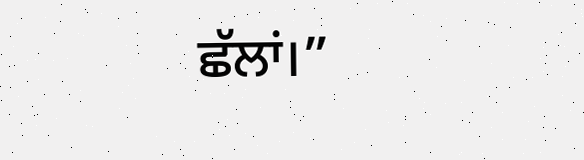ਛੱਲਾਂ।”